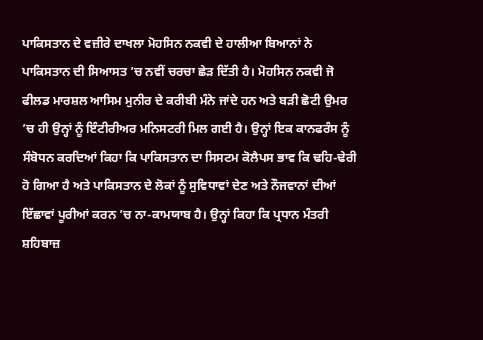ਪਾਕਿਸਤਾਨ ਦੇ ਵਜ਼ੀਰੇ ਦਾਖਲਾ ਮੋਹਸਿਨ ਨਕਵੀ ਦੇ ਹਾਲੀਆ ਬਿਆਨਾਂ ਨੇ ਪਾਕਿਸਤਾਨ ਦੀ ਸਿਆਸਤ ’ਚ ਨਵੀਂ ਚਰਚਾ ਛੇੜ ਦਿੱਤੀ ਹੈ। ਮੋਹਸਿਨ ਨਕਵੀ ਜੋ ਫੀਲਡ ਮਾਰਸ਼ਲ ਆਸਿਮ ਮੁਨੀਰ ਦੇ ਕਰੀਬੀ ਮੰਨੇ ਜਾਂਦੇ ਹਨ ਅਤੇ ਬੜੀ ਛੋਟੀ ਉਮਰ ’ਚ ਹੀ ਉਨ੍ਹਾਂ ਨੂੰ ਇੰਟੀਰੀਅਰ ਮਨਿਸਟਰੀ ਮਿਲ ਗਈ ਹੈ। ਉਨ੍ਹਾਂ ਇਕ ਕਾਨਫਰੰਸ ਨੂੰ ਸੰਬੋਧਨ ਕਰਦਿਆਂ ਕਿਹਾ ਕਿ ਪਾਕਿਸਤਾਨ ਦਾ ਸਿਸਟਮ ਕੋਲੈਪਸ ਭਾਵ ਕਿ ਢਹਿ-ਢੇਰੀ ਹੋ ਗਿਆ ਹੈ ਅਤੇ ਪਾਕਿਸਤਾਨ ਦੇ ਲੋਕਾਂ ਨੂੰ ਸੁਵਿਧਾਵਾਂ ਦੇਣ ਅਤੇ ਨੌਜਵਾਨਾਂ ਦੀਆਂ ਇੱਛਾਵਾਂ ਪੂਰੀਆਂ ਕਰਨ ’ਚ ਨਾ-ਕਾਮਯਾਬ ਹੈ। ਉਨ੍ਹਾਂ ਕਿਹਾ ਕਿ ਪ੍ਰਧਾਨ ਮੰਤਰੀ ਸ਼ਹਿਬਾਜ਼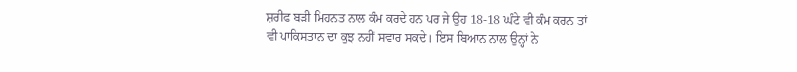ਸ਼ਰੀਫ ਬੜੀ ਮਿਹਨਤ ਨਾਲ ਕੰਮ ਕਰਦੇ ਹਨ ਪਰ ਜੇ ਉਹ 18-18 ਘੰਟੇ ਵੀ ਕੰਮ ਕਰਨ ਤਾਂ ਵੀ ਪਾਕਿਸਤਾਨ ਦਾ ਕੁਝ ਨਹੀਂ ਸਵਾਰ ਸਕਦੇ। ਇਸ ਬਿਆਨ ਨਾਲ ਉਨ੍ਹਾਂ ਨੇ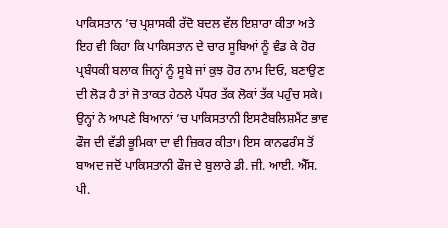ਪਾਕਿਸਤਾਨ ’ਚ ਪ੍ਰਸ਼ਾਸਕੀ ਰੱਦੋ ਬਦਲ ਵੱਲ ਇਸ਼ਾਰਾ ਕੀਤਾ ਅਤੇ ਇਹ ਵੀ ਕਿਹਾ ਕਿ ਪਾਕਿਸਤਾਨ ਦੇ ਚਾਰ ਸੂਬਿਆਂ ਨੂੰ ਵੰਡ ਕੇ ਹੋਰ ਪ੍ਰਬੰਧਕੀ ਬਲਾਕ ਜਿਨ੍ਹਾਂ ਨੂੰ ਸੂਬੇ ਜਾਂ ਕੁਝ ਹੋਰ ਨਾਮ ਦਿਓ, ਬਣਾਉਣ ਦੀ ਲੋੜ ਹੈ ਤਾਂ ਜੋ ਤਾਕਤ ਹੇਠਲੇ ਪੱਧਰ ਤੱਕ ਲੋਕਾਂ ਤੱਕ ਪਹੁੰਚ ਸਕੇ। ਉਨ੍ਹਾਂ ਨੇ ਆਪਣੇ ਬਿਆਨਾਂ ’ਚ ਪਾਕਿਸਤਾਨੀ ਇਸਟੈਬਲਿਸ਼ਮੈਂਟ ਭਾਵ ਫੌਜ ਦੀ ਵੱਡੀ ਭੂਮਿਕਾ ਦਾ ਵੀ ਜ਼ਿਕਰ ਕੀਤਾ। ਇਸ ਕਾਨਫਰੰਸ ਤੋਂ ਬਾਅਦ ਜਦੋਂ ਪਾਕਿਸਤਾਨੀ ਫੌਜ ਦੇ ਬੁਲਾਰੇ ਡੀ. ਜੀ. ਆਈ. ਐੱਸ. ਪੀ.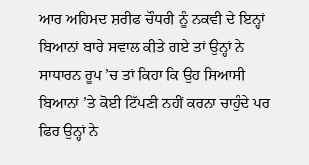ਆਰ ਅਹਿਮਦ ਸ਼ਰੀਫ ਚੌਧਰੀ ਨੂੰ ਨਕਵੀ ਦੇ ਇਨ੍ਹਾਂ ਬਿਆਨਾਂ ਬਾਰੇ ਸਵਾਲ ਕੀਤੇ ਗਏ ਤਾਂ ਉਨ੍ਹਾਂ ਨੇ ਸਾਧਾਰਨ ਰੂਪ ’ਚ ਤਾਂ ਕਿਹਾ ਕਿ ਉਹ ਸਿਆਸੀ ਬਿਆਨਾਂ ’ਤੇ ਕੋਈ ਟਿੱਪਣੀ ਨਹੀਂ ਕਰਨਾ ਚਾਹੁੰਦੇ ਪਰ ਫਿਰ ਉਨ੍ਹਾਂ ਨੇ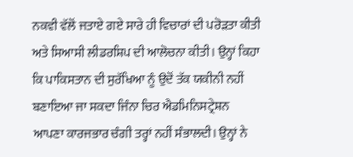ਨਕਵੀ ਵੱਲੋਂ ਜਤਾਏ ਗਏ ਸਾਰੇ ਹੀ ਵਿਚਾਰਾਂ ਦੀ ਪਰੋੜਤਾ ਕੀਤੀ ਅਤੇ ਸਿਆਸੀ ਲੀਡਰਸ਼ਿਪ ਦੀ ਆਲੋਚਨਾ ਕੀਤੀ। ਉਨ੍ਹਾਂ ਕਿਹਾ ਕਿ ਪਾਕਿਸਤਾਨ ਦੀ ਸੁਰੱਖਿਆ ਨੂੰ ਉਦੋਂ ਤੱਕ ਯਕੀਨੀ ਨਹੀਂ ਬਣਾਇਆ ਜਾ ਸਕਦਾ ਜਿੰਨਾ ਚਿਰ ਐਡਮਿਨਿਸਟ੍ਰੇਸ਼ਨ ਆਪਣਾ ਕਾਰਜਭਾਰ ਚੰਗੀ ਤਰ੍ਹਾਂ ਨਹੀਂ ਸੰਭਾਲਦੀ। ਉਨ੍ਹਾਂ ਨੇ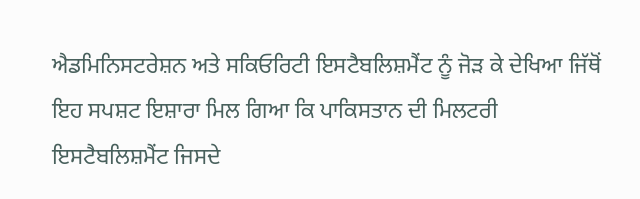ਐਡਮਿਨਿਸਟਰੇਸ਼ਨ ਅਤੇ ਸਕਿਓਰਿਟੀ ਇਸਟੈਬਲਿਸ਼ਮੈਂਟ ਨੂੰ ਜੋੜ ਕੇ ਦੇਖਿਆ ਜਿੱਥੋਂ ਇਹ ਸਪਸ਼ਟ ਇਸ਼ਾਰਾ ਮਿਲ ਗਿਆ ਕਿ ਪਾਕਿਸਤਾਨ ਦੀ ਮਿਲਟਰੀ ਇਸਟੈਬਲਿਸ਼ਮੈਂਟ ਜਿਸਦੇ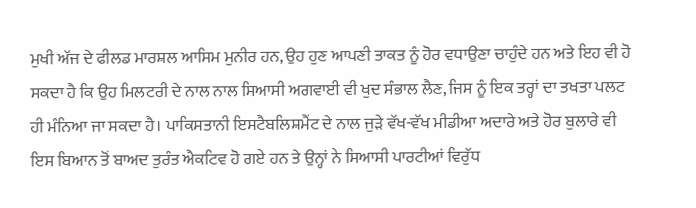ਮੁਖੀ ਅੱਜ ਦੇ ਫੀਲਡ ਮਾਰਸ਼ਲ ਆਸਿਮ ਮੁਨੀਰ ਹਨ, ਉਹ ਹੁਣ ਆਪਣੀ ਤਾਕਤ ਨੂੰ ਹੋਰ ਵਧਾਉਣਾ ਚਾਹੁੰਦੇ ਹਨ ਅਤੇ ਇਹ ਵੀ ਹੋ ਸਕਦਾ ਹੈ ਕਿ ਉਹ ਮਿਲਟਰੀ ਦੇ ਨਾਲ ਨਾਲ ਸਿਆਸੀ ਅਗਵਾਈ ਵੀ ਖੁਦ ਸੰਭਾਲ ਲੈਣ, ਜਿਸ ਨੂੰ ਇਕ ਤਰ੍ਹਾਂ ਦਾ ਤਖਤਾ ਪਲਟ ਹੀ ਮੰਨਿਆ ਜਾ ਸਕਦਾ ਹੈ। ਪਾਕਿਸਤਾਨੀ ਇਸਟੈਬਲਿਸ਼ਮੈਂਟ ਦੇ ਨਾਲ ਜੁੜੇ ਵੱਖ-ਵੱਖ ਮੀਡੀਆ ਅਦਾਰੇ ਅਤੇ ਹੋਰ ਬੁਲਾਰੇ ਵੀ ਇਸ ਬਿਆਨ ਤੋਂ ਬਾਅਦ ਤੁਰੰਤ ਐਕਟਿਵ ਹੋ ਗਏ ਹਨ ਤੇ ਉਨ੍ਹਾਂ ਨੇ ਸਿਆਸੀ ਪਾਰਟੀਆਂ ਵਿਰੁੱਧ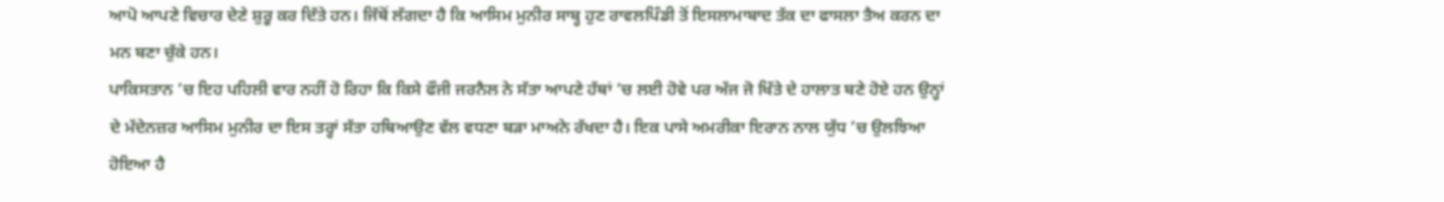ਆਪੋ ਆਪਣੇ ਵਿਚਾਰ ਦੇਣੇ ਸ਼ੁਰੂ ਕਰ ਦਿੱਤੇ ਹਨ। ਜਿੱਥੋਂ ਲੱਗਦਾ ਹੈ ਕਿ ਆਸਿਮ ਮੁਨੀਰ ਸਾਬ੍ਹ ਹੁਣ ਰਾਵਲਪਿੰਡੀ ਤੋਂ ਇਸਲਾਮਾਬਾਦ ਤੱਕ ਦਾ ਫਾਸਲਾ ਤੈਅ ਕਰਨ ਦਾ ਮਨ ਬਣਾ ਚੁੱਕੇ ਹਨ।
ਪਾਕਿਸਤਾਨ ’ਚ ਇਹ ਪਹਿਲੀ ਵਾਰ ਨਹੀਂ ਹੋ ਰਿਹਾ ਕਿ ਕਿਸੇ ਫੌਜੀ ਜਰਨੈਲ ਨੇ ਸੱਤਾ ਆਪਣੇ ਹੱਥਾਂ ’ਚ ਲਈ ਹੋਵੇ ਪਰ ਅੱਜ ਜੋ ਖਿੱਤੇ ਦੇ ਹਾਲਾਤ ਬਣੇ ਹੋਏ ਹਨ ਉਨ੍ਹਾਂ ਦੇ ਮੱਦੇਨਜ਼ਰ ਆਸਿਮ ਮੁਨੀਰ ਦਾ ਇਸ ਤਰ੍ਹਾਂ ਸੱਤਾ ਹਥਿਆਉਣ ਵੱਲ ਵਧਣਾ ਬੜਾ ਮਾਅਨੇ ਰੱਖਦਾ ਹੈ। ਇਕ ਪਾਸੇ ਅਮਰੀਕਾ ਇਰਾਨ ਨਾਲ ਯੁੱਧ ’ਚ ਉਲਝਿਆ ਹੋਇਆ ਹੈ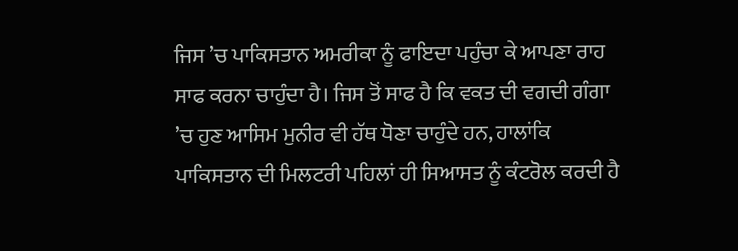ਜਿਸ ’ਚ ਪਾਕਿਸਤਾਨ ਅਮਰੀਕਾ ਨੂੰ ਫਾਇਦਾ ਪਹੁੰਚਾ ਕੇ ਆਪਣਾ ਰਾਹ ਸਾਫ ਕਰਨਾ ਚਾਹੁੰਦਾ ਹੈ। ਜਿਸ ਤੋਂ ਸਾਫ ਹੈ ਕਿ ਵਕਤ ਦੀ ਵਗਦੀ ਗੰਗਾ ’ਚ ਹੁਣ ਆਸਿਮ ਮੁਨੀਰ ਵੀ ਹੱਥ ਧੋਣਾ ਚਾਹੁੰਦੇ ਹਨ, ਹਾਲਾਂਕਿ
ਪਾਕਿਸਤਾਨ ਦੀ ਮਿਲਟਰੀ ਪਹਿਲਾਂ ਹੀ ਸਿਆਸਤ ਨੂੰ ਕੰਟਰੋਲ ਕਰਦੀ ਹੈ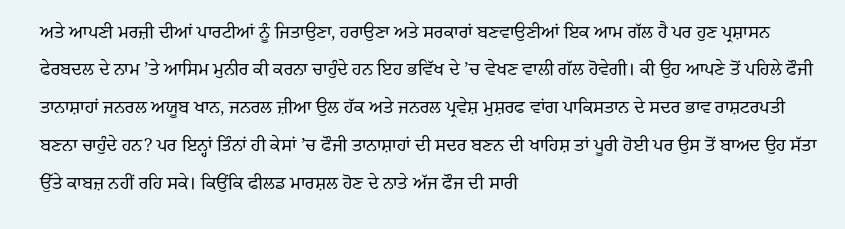ਅਤੇ ਆਪਣੀ ਮਰਜ਼ੀ ਦੀਆਂ ਪਾਰਟੀਆਂ ਨੂੰ ਜਿਤਾਉਣਾ, ਹਰਾਉਣਾ ਅਤੇ ਸਰਕਾਰਾਂ ਬਣਵਾਉਣੀਆਂ ਇਕ ਆਮ ਗੱਲ ਹੈ ਪਰ ਹੁਣ ਪ੍ਰਸ਼ਾਸਨ ਫੇਰਬਦਲ ਦੇ ਨਾਮ ’ਤੇ ਆਸਿਮ ਮੁਨੀਰ ਕੀ ਕਰਨਾ ਚਾਹੁੰਦੇ ਹਨ ਇਹ ਭਵਿੱਖ ਦੇ ’ਚ ਵੇਖਣ ਵਾਲੀ ਗੱਲ ਹੋਵੇਗੀ। ਕੀ ਉਹ ਆਪਣੇ ਤੋਂ ਪਹਿਲੇ ਫੌਜੀ ਤਾਨਾਸ਼ਾਹਾਂ ਜਨਰਲ ਅਯੂਬ ਖਾਨ, ਜਨਰਲ ਜ਼ੀਆ ਉਲ ਹੱਕ ਅਤੇ ਜਨਰਲ ਪ੍ਰਵੇਸ਼ ਮੁਸ਼ਰਫ ਵਾਂਗ ਪਾਕਿਸਤਾਨ ਦੇ ਸਦਰ ਭਾਵ ਰਾਸ਼ਟਰਪਤੀ ਬਣਨਾ ਚਾਹੁੰਦੇ ਹਨ? ਪਰ ਇਨ੍ਹਾਂ ਤਿੰਨਾਂ ਹੀ ਕੇਸਾਂ ’ਚ ਫੌਜੀ ਤਾਨਾਸ਼ਾਹਾਂ ਦੀ ਸਦਰ ਬਣਨ ਦੀ ਖਾਹਿਸ਼ ਤਾਂ ਪੂਰੀ ਹੋਈ ਪਰ ਉਸ ਤੋਂ ਬਾਅਦ ਉਹ ਸੱਤਾ ਉੱਤੇ ਕਾਬਜ਼ ਨਹੀਂ ਰਹਿ ਸਕੇ। ਕਿਉਂਕਿ ਫੀਲਡ ਮਾਰਸ਼ਲ ਹੋਣ ਦੇ ਨਾਤੇ ਅੱਜ ਫੌਜ ਦੀ ਸਾਰੀ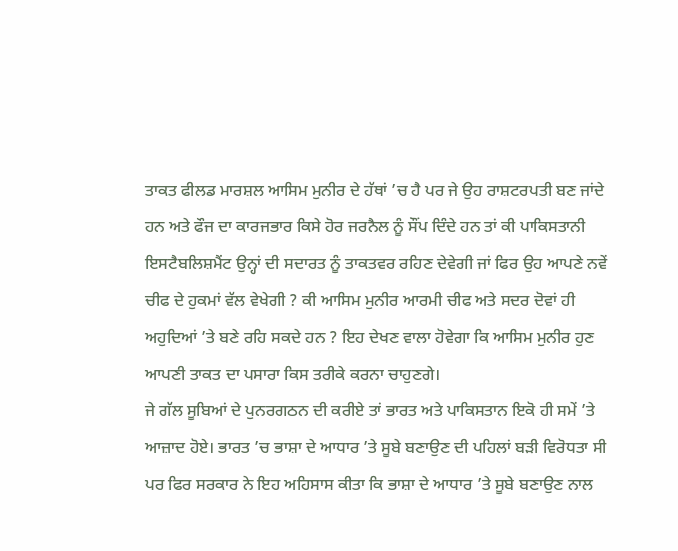ਤਾਕਤ ਫੀਲਡ ਮਾਰਸ਼ਲ ਆਸਿਮ ਮੁਨੀਰ ਦੇ ਹੱਥਾਂ ’ਚ ਹੈ ਪਰ ਜੇ ਉਹ ਰਾਸ਼ਟਰਪਤੀ ਬਣ ਜਾਂਦੇ ਹਨ ਅਤੇ ਫੌਜ ਦਾ ਕਾਰਜਭਾਰ ਕਿਸੇ ਹੋਰ ਜਰਨੈਲ ਨੂੰ ਸੌਂਪ ਦਿੰਦੇ ਹਨ ਤਾਂ ਕੀ ਪਾਕਿਸਤਾਨੀ ਇਸਟੈਬਲਿਸ਼ਮੈਂਟ ਉਨ੍ਹਾਂ ਦੀ ਸਦਾਰਤ ਨੂੰ ਤਾਕਤਵਰ ਰਹਿਣ ਦੇਵੇਗੀ ਜਾਂ ਫਿਰ ਉਹ ਆਪਣੇ ਨਵੇਂ ਚੀਫ ਦੇ ਹੁਕਮਾਂ ਵੱਲ ਵੇਖੇਗੀ ? ਕੀ ਆਸਿਮ ਮੁਨੀਰ ਆਰਮੀ ਚੀਫ ਅਤੇ ਸਦਰ ਦੋਵਾਂ ਹੀ ਅਹੁਦਿਆਂ ’ਤੇ ਬਣੇ ਰਹਿ ਸਕਦੇ ਹਨ ? ਇਹ ਦੇਖਣ ਵਾਲਾ ਹੋਵੇਗਾ ਕਿ ਆਸਿਮ ਮੁਨੀਰ ਹੁਣ ਆਪਣੀ ਤਾਕਤ ਦਾ ਪਸਾਰਾ ਕਿਸ ਤਰੀਕੇ ਕਰਨਾ ਚਾਹੁਣਗੇ।
ਜੇ ਗੱਲ ਸੂਬਿਆਂ ਦੇ ਪੁਨਰਗਠਨ ਦੀ ਕਰੀਏ ਤਾਂ ਭਾਰਤ ਅਤੇ ਪਾਕਿਸਤਾਨ ਇਕੋ ਹੀ ਸਮੇਂ ’ਤੇ ਆਜ਼ਾਦ ਹੋਏ। ਭਾਰਤ ’ਚ ਭਾਸ਼ਾ ਦੇ ਆਧਾਰ ’ਤੇ ਸੂਬੇ ਬਣਾਉਣ ਦੀ ਪਹਿਲਾਂ ਬੜੀ ਵਿਰੋਧਤਾ ਸੀ ਪਰ ਫਿਰ ਸਰਕਾਰ ਨੇ ਇਹ ਅਹਿਸਾਸ ਕੀਤਾ ਕਿ ਭਾਸ਼ਾ ਦੇ ਆਧਾਰ ’ਤੇ ਸੂਬੇ ਬਣਾਉਣ ਨਾਲ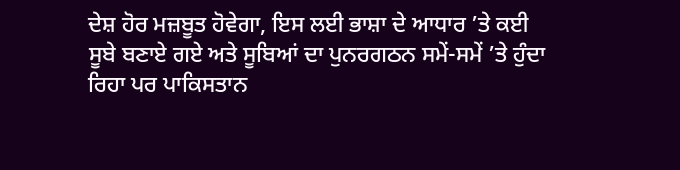ਦੇਸ਼ ਹੋਰ ਮਜ਼ਬੂਤ ਹੋਵੇਗਾ, ਇਸ ਲਈ ਭਾਸ਼ਾ ਦੇ ਆਧਾਰ ’ਤੇ ਕਈ ਸੂਬੇ ਬਣਾਏ ਗਏ ਅਤੇ ਸੂਬਿਆਂ ਦਾ ਪੁਨਰਗਠਨ ਸਮੇਂ-ਸਮੇਂ ’ਤੇ ਹੁੰਦਾ ਰਿਹਾ ਪਰ ਪਾਕਿਸਤਾਨ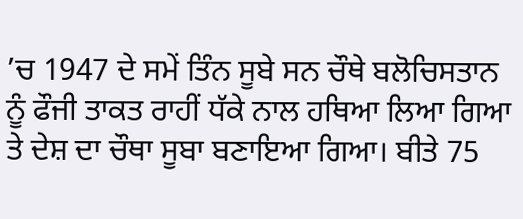’ਚ 1947 ਦੇ ਸਮੇਂ ਤਿੰਨ ਸੂਬੇ ਸਨ ਚੌਥੇ ਬਲੋਚਿਸਤਾਨ ਨੂੰ ਫੌਜੀ ਤਾਕਤ ਰਾਹੀਂ ਧੱਕੇ ਨਾਲ ਹਥਿਆ ਲਿਆ ਗਿਆ ਤੇ ਦੇਸ਼ ਦਾ ਚੌਥਾ ਸੂਬਾ ਬਣਾਇਆ ਗਿਆ। ਬੀਤੇ 75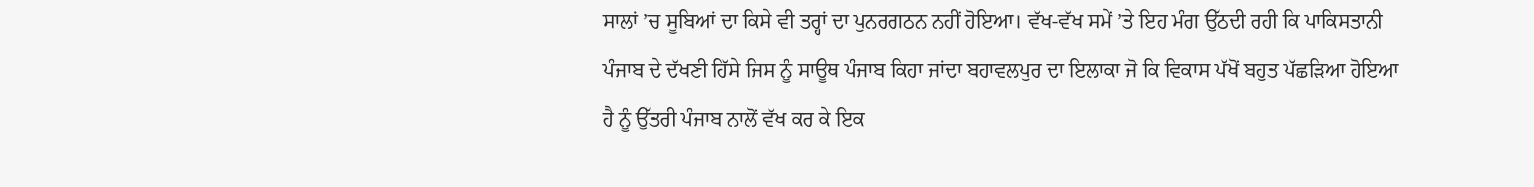ਸਾਲਾਂ ’ਚ ਸੂਬਿਆਂ ਦਾ ਕਿਸੇ ਵੀ ਤਰ੍ਹਾਂ ਦਾ ਪੁਨਰਗਠਨ ਨਹੀਂ ਹੋਇਆ। ਵੱਖ-ਵੱਖ ਸਮੇਂ ’ਤੇ ਇਹ ਮੰਗ ਉੱਠਦੀ ਰਹੀ ਕਿ ਪਾਕਿਸਤਾਨੀ ਪੰਜਾਬ ਦੇ ਦੱਖਣੀ ਹਿੱਸੇ ਜਿਸ ਨੂੰ ਸਾਊਥ ਪੰਜਾਬ ਕਿਹਾ ਜਾਂਦਾ ਬਹਾਵਲਪੁਰ ਦਾ ਇਲਾਕਾ ਜੋ ਕਿ ਵਿਕਾਸ ਪੱਖੋਂ ਬਹੁਤ ਪੱਛੜਿਆ ਹੋਇਆ ਹੈ ਨੂੰ ਉੱਤਰੀ ਪੰਜਾਬ ਨਾਲੋਂ ਵੱਖ ਕਰ ਕੇ ਇਕ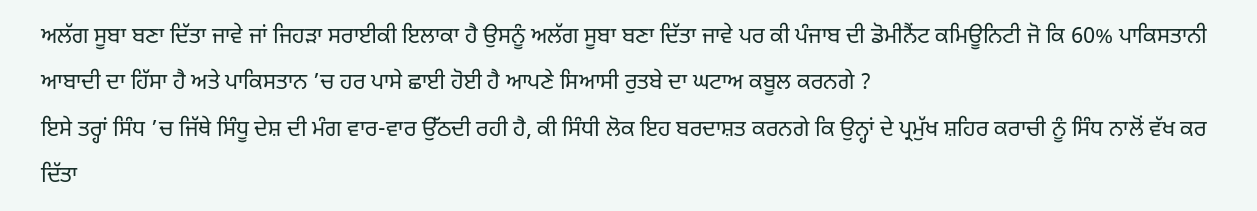ਅਲੱਗ ਸੂਬਾ ਬਣਾ ਦਿੱਤਾ ਜਾਵੇ ਜਾਂ ਜਿਹੜਾ ਸਰਾਈਕੀ ਇਲਾਕਾ ਹੈ ਉਸਨੂੰ ਅਲੱਗ ਸੂਬਾ ਬਣਾ ਦਿੱਤਾ ਜਾਵੇ ਪਰ ਕੀ ਪੰਜਾਬ ਦੀ ਡੋਮੀਨੈਂਟ ਕਮਿਊਨਿਟੀ ਜੋ ਕਿ 60% ਪਾਕਿਸਤਾਨੀ ਆਬਾਦੀ ਦਾ ਹਿੱਸਾ ਹੈ ਅਤੇ ਪਾਕਿਸਤਾਨ ’ਚ ਹਰ ਪਾਸੇ ਛਾਈ ਹੋਈ ਹੈ ਆਪਣੇ ਸਿਆਸੀ ਰੁਤਬੇ ਦਾ ਘਟਾਅ ਕਬੂਲ ਕਰਨਗੇ ?
ਇਸੇ ਤਰ੍ਹਾਂ ਸਿੰਧ ’ਚ ਜਿੱਥੇ ਸਿੰਧੂ ਦੇਸ਼ ਦੀ ਮੰਗ ਵਾਰ-ਵਾਰ ਉੱਠਦੀ ਰਹੀ ਹੈ, ਕੀ ਸਿੰਧੀ ਲੋਕ ਇਹ ਬਰਦਾਸ਼ਤ ਕਰਨਗੇ ਕਿ ਉਨ੍ਹਾਂ ਦੇ ਪ੍ਰਮੁੱਖ ਸ਼ਹਿਰ ਕਰਾਚੀ ਨੂੰ ਸਿੰਧ ਨਾਲੋਂ ਵੱਖ ਕਰ ਦਿੱਤਾ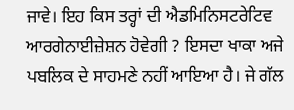ਜਾਵੇ। ਇਹ ਕਿਸ ਤਰ੍ਹਾਂ ਦੀ ਐਡਮਿਨਿਸਟਰੇਟਿਵ ਆਰਗੇਨਾਈਜ਼ੇਸ਼ਨ ਹੋਵੇਗੀ ? ਇਸਦਾ ਖਾਕਾ ਅਜੇ ਪਬਲਿਕ ਦੇ ਸਾਹਮਣੇ ਨਹੀਂ ਆਇਆ ਹੈ। ਜੇ ਗੱਲ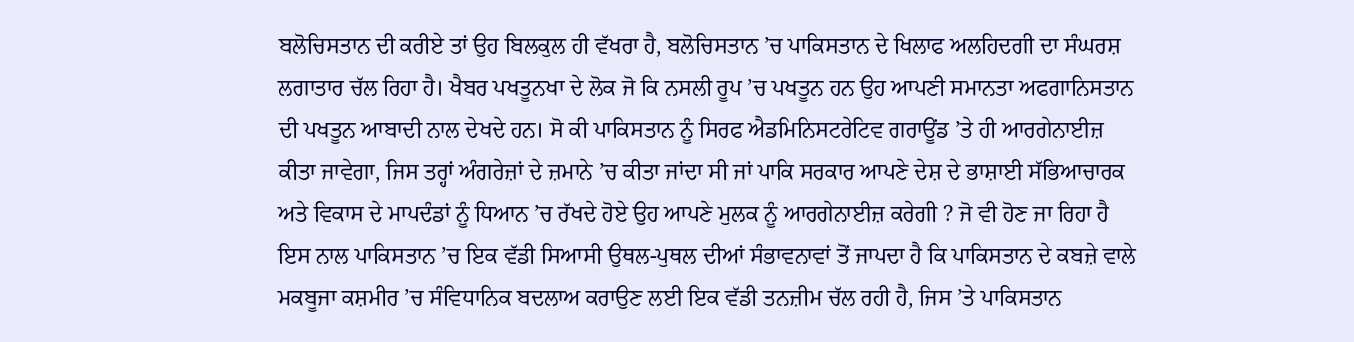ਬਲੋਚਿਸਤਾਨ ਦੀ ਕਰੀਏ ਤਾਂ ਉਹ ਬਿਲਕੁਲ ਹੀ ਵੱਖਰਾ ਹੈ, ਬਲੋਚਿਸਤਾਨ ’ਚ ਪਾਕਿਸਤਾਨ ਦੇ ਖਿਲਾਫ ਅਲਹਿਦਗੀ ਦਾ ਸੰਘਰਸ਼ ਲਗਾਤਾਰ ਚੱਲ ਰਿਹਾ ਹੈ। ਖੈਬਰ ਪਖਤੂਨਖਾ ਦੇ ਲੋਕ ਜੋ ਕਿ ਨਸਲੀ ਰੂਪ ’ਚ ਪਖਤੂਨ ਹਨ ਉਹ ਆਪਣੀ ਸਮਾਨਤਾ ਅਫਗਾਨਿਸਤਾਨ ਦੀ ਪਖਤੂਨ ਆਬਾਦੀ ਨਾਲ ਦੇਖਦੇ ਹਨ। ਸੋ ਕੀ ਪਾਕਿਸਤਾਨ ਨੂੰ ਸਿਰਫ ਐਡਮਿਨਿਸਟਰੇਟਿਵ ਗਰਾਊਂਡ ’ਤੇ ਹੀ ਆਰਗੇਨਾਈਜ਼ ਕੀਤਾ ਜਾਵੇਗਾ, ਜਿਸ ਤਰ੍ਹਾਂ ਅੰਗਰੇਜ਼ਾਂ ਦੇ ਜ਼ਮਾਨੇ ’ਚ ਕੀਤਾ ਜਾਂਦਾ ਸੀ ਜਾਂ ਪਾਕਿ ਸਰਕਾਰ ਆਪਣੇ ਦੇਸ਼ ਦੇ ਭਾਸ਼ਾਈ ਸੱਭਿਆਚਾਰਕ ਅਤੇ ਵਿਕਾਸ ਦੇ ਮਾਪਦੰਡਾਂ ਨੂੰ ਧਿਆਨ ’ਚ ਰੱਖਦੇ ਹੋਏ ਉਹ ਆਪਣੇ ਮੁਲਕ ਨੂੰ ਆਰਗੇਨਾਈਜ਼ ਕਰੇਗੀ ? ਜੋ ਵੀ ਹੋਣ ਜਾ ਰਿਹਾ ਹੈ ਇਸ ਨਾਲ ਪਾਕਿਸਤਾਨ ’ਚ ਇਕ ਵੱਡੀ ਸਿਆਸੀ ਉਥਲ-ਪੁਥਲ ਦੀਆਂ ਸੰਭਾਵਨਾਵਾਂ ਤੋਂ ਜਾਪਦਾ ਹੈ ਕਿ ਪਾਕਿਸਤਾਨ ਦੇ ਕਬਜ਼ੇ ਵਾਲੇ ਮਕਬੂਜਾ ਕਸ਼ਮੀਰ ’ਚ ਸੰਵਿਧਾਨਿਕ ਬਦਲਾਅ ਕਰਾਉਣ ਲਈ ਇਕ ਵੱਡੀ ਤਨਜ਼ੀਮ ਚੱਲ ਰਹੀ ਹੈ, ਜਿਸ ’ਤੇ ਪਾਕਿਸਤਾਨ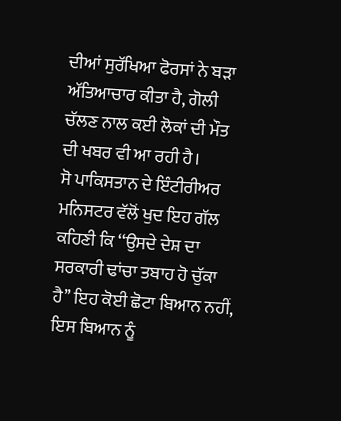ਦੀਆਂ ਸੁਰੱਖਿਆ ਫੋਰਸਾਂ ਨੇ ਬੜਾ ਅੱਤਿਆਚਾਰ ਕੀਤਾ ਹੈ, ਗੋਲੀ ਚੱਲਣ ਨਾਲ ਕਈ ਲੋਕਾਂ ਦੀ ਮੌਤ ਦੀ ਖਬਰ ਵੀ ਆ ਰਹੀ ਹੈ।
ਸੋ ਪਾਕਿਸਤਾਨ ਦੇ ਇੰਟੀਰੀਅਰ ਮਨਿਸਟਰ ਵੱਲੋਂ ਖੁਦ ਇਹ ਗੱਲ ਕਹਿਣੀ ਕਿ ‘‘ਉਸਦੇ ਦੇਸ਼ ਦਾ ਸਰਕਾਰੀ ਢਾਂਚਾ ਤਬਾਹ ਹੋ ਚੁੱਕਾ ਹੈ’’ ਇਹ ਕੋਈ ਛੋਟਾ ਬਿਆਨ ਨਹੀਂ, ਇਸ ਬਿਆਨ ਨੂੰ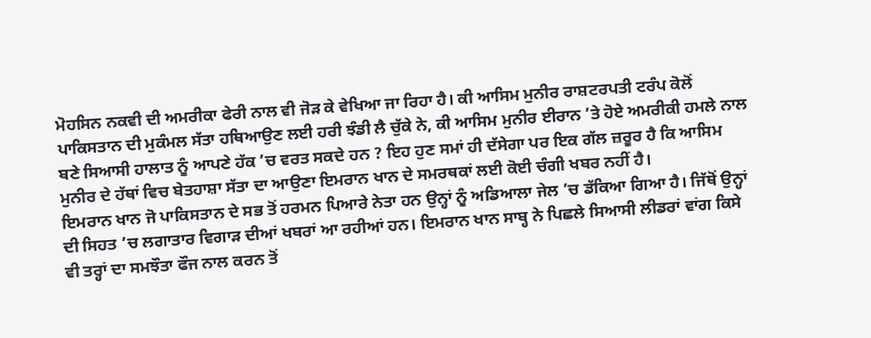ਮੋਹਸਿਨ ਨਕਵੀ ਦੀ ਅਮਰੀਕਾ ਫੇਰੀ ਨਾਲ ਵੀ ਜੋੜ ਕੇ ਵੇਖਿਆ ਜਾ ਰਿਹਾ ਹੈ। ਕੀ ਆਸਿਮ ਮੁਨੀਰ ਰਾਸ਼ਟਰਪਤੀ ਟਰੰਪ ਕੋਲੋਂ ਪਾਕਿਸਤਾਨ ਦੀ ਮੁਕੰਮਲ ਸੱਤਾ ਹਥਿਆਉਣ ਲਈ ਹਰੀ ਝੰਡੀ ਲੈ ਚੁੱਕੇ ਨੇ, ਕੀ ਆਸਿਮ ਮੁਨੀਰ ਈਰਾਨ ’ਤੇ ਹੋਏ ਅਮਰੀਕੀ ਹਮਲੇ ਨਾਲ ਬਣੇ ਸਿਆਸੀ ਹਾਲਾਤ ਨੂੰ ਆਪਣੇ ਹੱਕ ’ਚ ਵਰਤ ਸਕਦੇ ਹਨ ? ਇਹ ਹੁਣ ਸਮਾਂ ਹੀ ਦੱਸੇਗਾ ਪਰ ਇਕ ਗੱਲ ਜ਼ਰੂਰ ਹੈ ਕਿ ਆਸਿਮ ਮੁਨੀਰ ਦੇ ਹੱਥਾਂ ਵਿਚ ਬੇਤਹਾਸ਼ਾ ਸੱਤਾ ਦਾ ਆਉਣਾ ਇਮਰਾਨ ਖਾਨ ਦੇ ਸਮਰਥਕਾਂ ਲਈ ਕੋਈ ਚੰਗੀ ਖਬਰ ਨਹੀਂ ਹੈ।
ਇਮਰਾਨ ਖਾਨ ਜੋ ਪਾਕਿਸਤਾਨ ਦੇ ਸਭ ਤੋਂ ਹਰਮਨ ਪਿਆਰੇ ਨੇਤਾ ਹਨ ਉਨ੍ਹਾਂ ਨੂੰ ਅਡਿਆਲਾ ਜੇਲ ’ਚ ਡੱਕਿਆ ਗਿਆ ਹੈ। ਜਿੱਥੋਂ ਉਨ੍ਹਾਂ ਦੀ ਸਿਹਤ ’ਚ ਲਗਾਤਾਰ ਵਿਗਾੜ ਦੀਆਂ ਖਬਰਾਂ ਆ ਰਹੀਆਂ ਹਨ। ਇਮਰਾਨ ਖਾਨ ਸਾਬ੍ਹ ਨੇ ਪਿਛਲੇ ਸਿਆਸੀ ਲੀਡਰਾਂ ਵਾਂਗ ਕਿਸੇ ਵੀ ਤਰ੍ਹਾਂ ਦਾ ਸਮਝੌਤਾ ਫੌਜ ਨਾਲ ਕਰਨ ਤੋਂ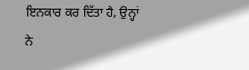ਇਨਕਾਰ ਕਰ ਦਿੱਤਾ ਹੈ, ਉਨ੍ਹਾਂ ਨੇ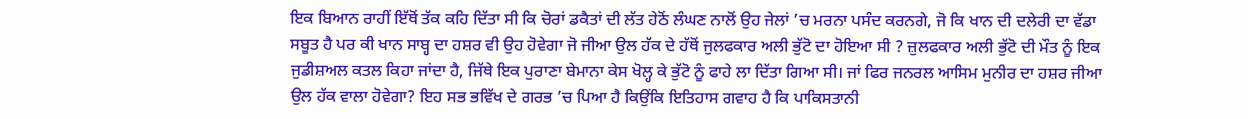ਇਕ ਬਿਆਨ ਰਾਹੀਂ ਇੱਥੋਂ ਤੱਕ ਕਹਿ ਦਿੱਤਾ ਸੀ ਕਿ ਚੋਰਾਂ ਡਕੈਤਾਂ ਦੀ ਲੱਤ ਹੇਠੋਂ ਲੰਘਣ ਨਾਲੋਂ ਉਹ ਜੇਲਾਂ ’ਚ ਮਰਨਾ ਪਸੰਦ ਕਰਨਗੇ, ਜੋ ਕਿ ਖਾਨ ਦੀ ਦਲੇਰੀ ਦਾ ਵੱਡਾ ਸਬੂਤ ਹੈ ਪਰ ਕੀ ਖਾਨ ਸਾਬ੍ਹ ਦਾ ਹਸ਼ਰ ਵੀ ਉਹ ਹੋਵੇਗਾ ਜੋ ਜੀਆ ਉਲ ਹੱਕ ਦੇ ਹੱਥੋਂ ਜੁਲਫਕਾਰ ਅਲੀ ਭੁੱਟੋ ਦਾ ਹੋਇਆ ਸੀ ? ਜ਼ੁਲਫਕਾਰ ਅਲੀ ਭੁੱਟੋ ਦੀ ਮੌਤ ਨੂੰ ਇਕ ਜੁਡੀਸ਼ਅਲ ਕਤਲ ਕਿਹਾ ਜਾਂਦਾ ਹੈ, ਜਿੱਥੇ ਇਕ ਪੁਰਾਣਾ ਬੇਮਾਨਾ ਕੇਸ ਖੋਲ੍ਹ ਕੇ ਭੁੱਟੋ ਨੂੰ ਫਾਹੇ ਲਾ ਦਿੱਤਾ ਗਿਆ ਸੀ। ਜਾਂ ਫਿਰ ਜਨਰਲ ਆਸਿਮ ਮੁਨੀਰ ਦਾ ਹਸ਼ਰ ਜੀਆ ਉਲ ਹੱਕ ਵਾਲਾ ਹੋਵੇਗਾ? ਇਹ ਸਭ ਭਵਿੱਖ ਦੇ ਗਰਭ ’ਚ ਪਿਆ ਹੈ ਕਿਉਂਕਿ ਇਤਿਹਾਸ ਗਵਾਹ ਹੈ ਕਿ ਪਾਕਿਸਤਾਨੀ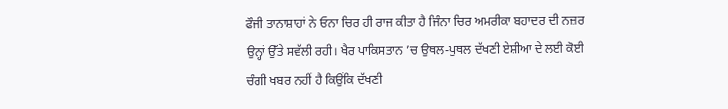ਫੌਜੀ ਤਾਨਾਸ਼ਾਹਾਂ ਨੇ ਓਨਾ ਚਿਰ ਹੀ ਰਾਜ ਕੀਤਾ ਹੈ ਜਿੰਨਾ ਚਿਰ ਅਮਰੀਕਾ ਬਹਾਦਰ ਦੀ ਨਜ਼ਰ ਉਨ੍ਹਾਂ ਉੱਤੇ ਸਵੱਲੀ ਰਹੀ। ਖੈਰ ਪਾਕਿਸਤਾਨ ’ਚ ਉਥਲ-ਪੁਥਲ ਦੱਖਣੀ ਏਸ਼ੀਆ ਦੇ ਲਈ ਕੋਈ ਚੰਗੀ ਖਬਰ ਨਹੀਂ ਹੈ ਕਿਉਂਕਿ ਦੱਖਣੀ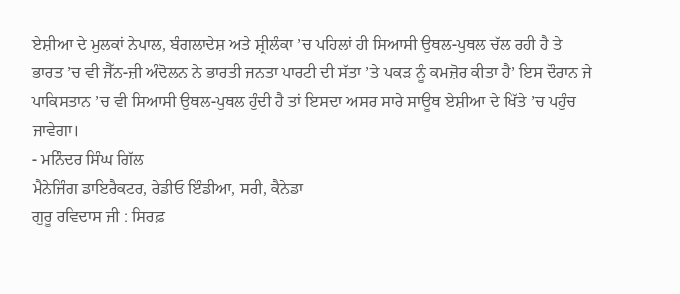ਏਸ਼ੀਆ ਦੇ ਮੁਲਕਾਂ ਨੇਪਾਲ, ਬੰਗਲਾਦੇਸ਼ ਅਤੇ ਸ਼੍ਰੀਲੰਕਾ ’ਚ ਪਹਿਲਾਂ ਹੀ ਸਿਆਸੀ ਉਥਲ-ਪੁਥਲ ਚੱਲ ਰਹੀ ਹੈ ਤੇ ਭਾਰਤ ’ਚ ਵੀ ਜੈੱਨ-ਜ਼ੀ ਅੰਦੋਲਨ ਨੇ ਭਾਰਤੀ ਜਨਤਾ ਪਾਰਟੀ ਦੀ ਸੱਤਾ ’ਤੇ ਪਕੜ ਨੂੰ ਕਮਜ਼ੋਰ ਕੀਤਾ ਹੈ’ ਇਸ ਦੌਰਾਨ ਜੇ ਪਾਕਿਸਤਾਨ ’ਚ ਵੀ ਸਿਆਸੀ ਉਥਲ-ਪੁਥਲ ਹੁੰਦੀ ਹੈ ਤਾਂ ਇਸਦਾ ਅਸਰ ਸਾਰੇ ਸਾਊਥ ਏਸ਼ੀਆ ਦੇ ਖਿੱਤੇ ’ਚ ਪਹੁੰਚ ਜਾਵੇਗਾ।
- ਮਨਿੰਦਰ ਸਿੰਘ ਗਿੱਲ
ਮੈਨੇਜਿੰਗ ਡਾਇਰੈਕਟਰ, ਰੇਡੀਓ ਇੰਡੀਆ, ਸਰੀ, ਕੈਨੇਡਾ
ਗੁਰੂ ਰਵਿਦਾਸ ਜੀ : ਸਿਰਫ਼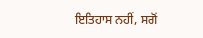ਇਤਿਹਾਸ ਨਹੀਂ, ਸਗੋਂ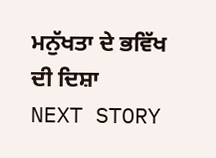ਮਨੁੱਖਤਾ ਦੇ ਭਵਿੱਖ ਦੀ ਦਿਸ਼ਾ
NEXT STORY